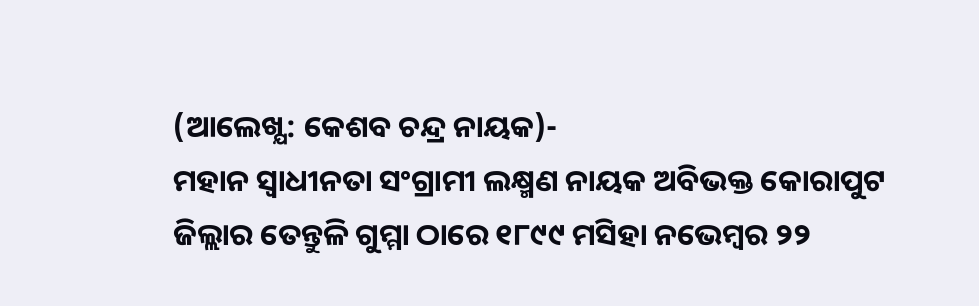(ଆଲେଖ୍ଯ: କେଶବ ଚନ୍ଦ୍ର ନାୟକ)-
ମହାନ ସ୍ବାଧୀନତା ସଂଗ୍ରାମୀ ଲକ୍ଷ୍ମଣ ନାୟକ ଅବିଭକ୍ତ କୋରାପୁଟ ଜିଲ୍ଲାର ତେନ୍ତୁଳି ଗୁମ୍ମା ଠାରେ ୧୮୯୯ ମସିହା ନଭେମ୍ବର ୨୨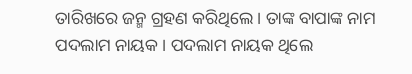ତାରିଖରେ ଜନ୍ମ ଗ୍ରହଣ କରିଥିଲେ । ତାଙ୍କ ବାପାଙ୍କ ନାମ ପଦଲାମ ନାୟକ । ପଦଲାମ ନାୟକ ଥିଲେ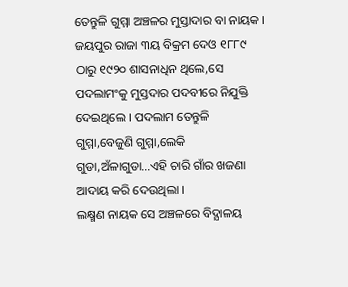ତେନ୍ତୁଳି ଗୁମ୍ମା ଅଞ୍ଚଳର ମୁସ୍ତାଦାର ବା ନାୟକ । ଜୟପୁର ରାଜା ୩ୟ ବିକ୍ରମ ଦେଓ ୧୮୮୯ ଠାରୁ ୧୯୨୦ ଶାସନାଧିନ ଥିଲେ,ସେ ପଦଲାମଂକୁ ମୁସ୍ତଦାର ପଦବୀରେ ନିଯୁକ୍ତି ଦେଇଥିଲେ । ପଦଲାମ ତେନ୍ତୁଳି ଗୁମ୍ମା,ବେଜୁଣି ଗୁମ୍ମା,ଲେକି ଗୁଡା,ଅଁଳାଗୁଡା…ଏହି ଚାରି ଗାଁର ଖଜଣା ଆଦାୟ କରି ଦେଉଥିଲା ।
ଲକ୍ଷ୍ମଣ ନାୟକ ସେ ଅଞ୍ଚଳରେ ବିଦ୍ଯାଳୟ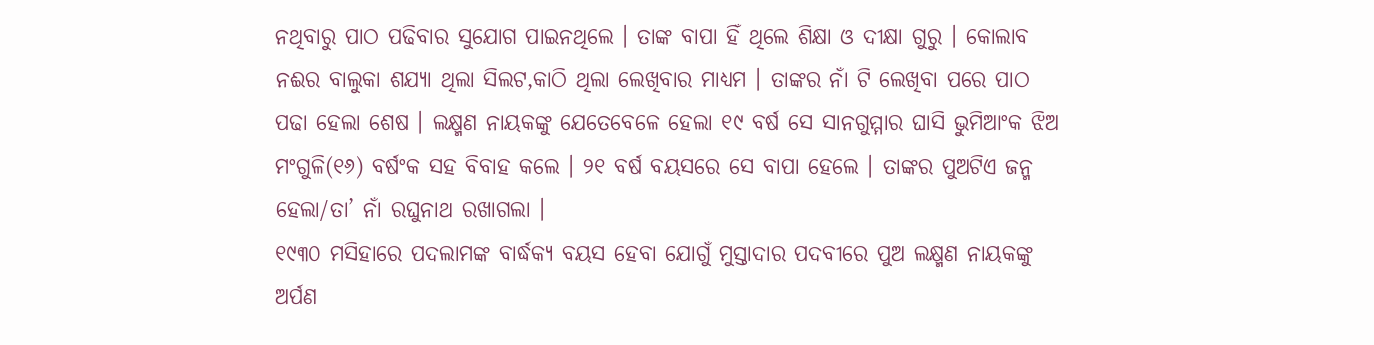ନଥିବାରୁ ପାଠ ପଢିବାର ସୁଯୋଗ ପାଇନଥିଲେ । ତାଙ୍କ ବାପା ହିଁ ଥିଲେ ଶିକ୍ଷା ଓ ଦୀକ୍ଷା ଗୁରୁ । କୋଲାବ ନଈର ବାଲୁକା ଶଯ୍ଯା ଥିଲା ସିଲଟ,କାଠି ଥିଲା ଲେଖିବାର ମାଧ୍ଯମ । ତାଙ୍କର ନାଁ ଟି ଲେଖିବା ପରେ ପାଠ ପଢା ହେଲା ଶେଷ । ଲକ୍ଷ୍ମଣ ନାୟକଙ୍କୁ ଯେତେବେଳେ ହେଲା ୧୯ ବର୍ଷ ସେ ସାନଗୁମ୍ମାର ଘାସି ଭୁମିଆଂକ ଝିଅ ମଂଗୁଳି(୧୬) ବର୍ଷଂକ ସହ ବିବାହ କଲେ । ୨୧ ବର୍ଷ ବୟସରେ ସେ ବାପା ହେଲେ । ତାଙ୍କର ପୁଅଟିଏ ଜନ୍ମ ହେଲା/ତା’ ନାଁ ରଘୁନାଥ ରଖାଗଲା ।
୧୯୩୦ ମସିହାରେ ପଦଲାମଙ୍କ ବାର୍ଦ୍ଧକ୍ଯ ବୟସ ହେବା ଯୋଗୁଁ ମୁସ୍ତାଦାର ପଦବୀରେ ପୁଅ ଲକ୍ଷ୍ମଣ ନାୟକଙ୍କୁ ଅର୍ପଣ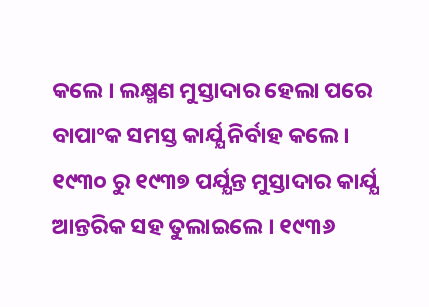କଲେ । ଲକ୍ଷ୍ମଣ ମୁସ୍ତାଦାର ହେଲା ପରେ ବାପାଂକ ସମସ୍ତ କାର୍ଯ୍ଯ ନିର୍ବାହ କଲେ । ୧୯୩୦ ରୁ ୧୯୩୭ ପର୍ଯ୍ଯନ୍ତ ମୁସ୍ତାଦାର କାର୍ଯ୍ଯ ଆନ୍ତରିକ ସହ ତୁଲାଇଲେ । ୧୯୩୬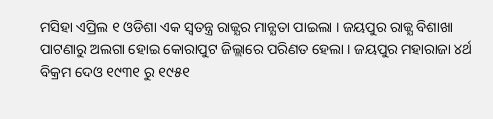ମସିହା ଏପ୍ରିଲ ୧ ଓଡିଶା ଏକ ସ୍ବତନ୍ତ୍ର ରାଜ୍ଯର ମାନ୍ଯତା ପାଇଲା । ଜୟପୁର ରାଜ୍ଯ ବିଶାଖା ପାଟଣାରୁ ଅଲଗା ହୋଇ କୋରାପୁଟ ଜିଲ୍ଲାରେ ପରିଣତ ହେଲା । ଜୟପୁର ମହାରାଜା ୪ର୍ଥ ବିକ୍ରମ ଦେଓ ୧୯୩୧ ରୁ ୧୯୫୧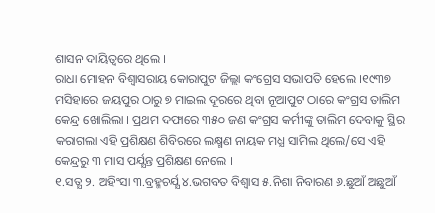ଶାସନ ଦାୟିତ୍ବରେ ଥିଲେ ।
ରାଧା ମୋହନ ବିଶ୍ବାସରାୟ କୋରାପୁଟ ଜିଲ୍ଲା କଂଗ୍ରେସ ସଭାପତି ହେଲେ ।୧୯୩୭ ମସିହାରେ ଜୟପୁର ଠାରୁ ୭ ମାଇଲ ଦୂରରେ ଥିବା ନୂଆପୁଟ ଠାରେ କଂଗ୍ରସ ତାଲିମ କେନ୍ଦ୍ର ଖୋଲିଲା । ପ୍ରଥମ ଦଫାରେ ୩୫୦ ଜଣ କଂଗ୍ରସ କର୍ମୀଙ୍କୁ ତାଲିମ ଦେବାକୁ ସ୍ଥିର କରାଗଲା ଏହି ପ୍ରଶିକ୍ଷଣ ଶିବିରରେ ଲକ୍ଷ୍ମଣ ନାୟକ ମଧ୍ଯ ସାମିଲ ଥିଲେ/ସେ ଏହି କେନ୍ଦ୍ରରୁ ୩ ମାସ ପର୍ଯ୍ଯନ୍ତ ପ୍ରଶିକ୍ଷଣ ନେଲେ ।
୧.ସତ୍ଯ ୨. ଅହିଂସା ୩.ବ୍ରହ୍ମଚର୍ଯ୍ଯ ୪.ଭଗବତ ବିଶ୍ବାସ ୫.ନିଶା ନିବାରଣ ୬.ଛୁଆଁ ଅଛୁଆଁ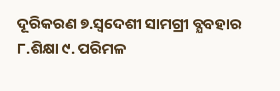ଦୂରିକରଣ ୭.ସ୍ବଦେଶୀ ସାମଗ୍ରୀ ବ୍ଯବହାର ୮.ଶିକ୍ଷା ୯. ପରିମଳ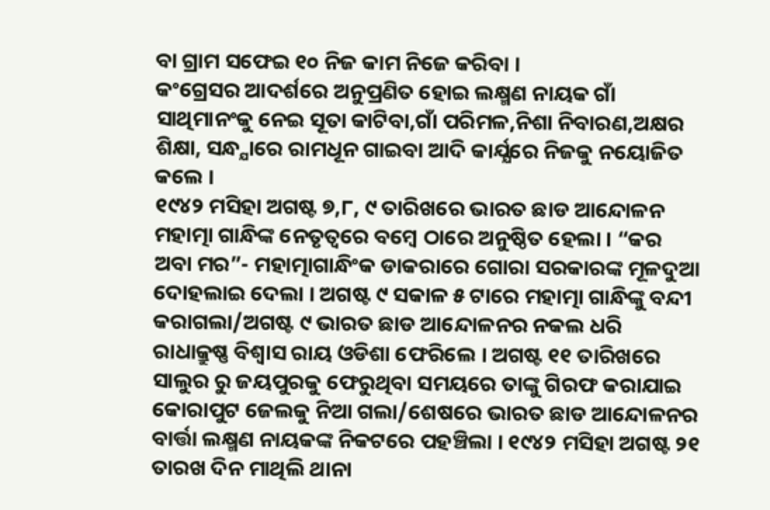ବା ଗ୍ରାମ ସଫେଇ ୧୦ ନିଜ କାମ ନିଜେ କରିବା ।
କଂଗ୍ରେସର ଆଦର୍ଶରେ ଅନୁପ୍ରଣିତ ହୋଇ ଲକ୍ଷ୍ମଣ ନାୟକ ଗାଁ ସାଥିମାନଂକୁ ନେଇ ସୂତା କାଟିବା,ଗାଁ ପରିମଳ,ନିଶା ନିବାରଣ,ଅକ୍ଷର ଶିକ୍ଷା, ସନ୍ଧ୍ଯାରେ ରାମଧୂନ ଗାଇବା ଆଦି କାର୍ଯ୍ଯରେ ନିଜକୁ ନୟୋଜିତ କଲେ ।
୧୯୪୨ ମସିହା ଅଗଷ୍ଟ ୭,୮, ୯ ତାରିଖରେ ଭାରତ ଛାଡ ଆନ୍ଦୋଳନ ମହାତ୍ମା ଗାନ୍ଧିଙ୍କ ନେତୃତ୍ୱରେ ବମ୍ବେ ଠାରେ ଅନୁଷ୍ଠିତ ହେଲା । “କର ଅବା ମର”- ମହାତ୍ମାଗାନ୍ଧିଂକ ଡାକରାରେ ଗୋରା ସରକାରଙ୍କ ମୂଳଦୁଆ ଦୋହଲାଇ ଦେଲା । ଅଗଷ୍ଟ ୯ ସକାଳ ୫ ଟାରେ ମହାତ୍ମା ଗାନ୍ଧିଙ୍କୁ ବନ୍ଦୀ କରାଗଲା/ଅଗଷ୍ଟ ୯ ଭାରତ ଛାଡ ଆନ୍ଦୋଳନର ନକଲ ଧରି ରାଧାକ୍ରୁଷ୍ଣ ବିଶ୍ବାସ ରାୟ ଓଡିଶା ଫେରିଲେ । ଅଗଷ୍ଟ ୧୧ ତାରିଖରେ ସାଲୁର ରୁ ଜୟପୁରକୁ ଫେରୁଥିବା ସମୟରେ ତାଙ୍କୁ ଗିରଫ କରାଯାଇ କୋରାପୁଟ ଜେଲକୁ ନିଆ ଗଲା/ଶେଷରେ ଭାରତ ଛାଡ ଆନ୍ଦୋଳନର ବାର୍ତ୍ତା ଲକ୍ଷ୍ମଣ ନାୟକଙ୍କ ନିକଟରେ ପହଞ୍ଚିଲା । ୧୯୪୨ ମସିହା ଅଗଷ୍ଟ ୨୧ ତାରଖ ଦିନ ମାଥିଲି ଥାନା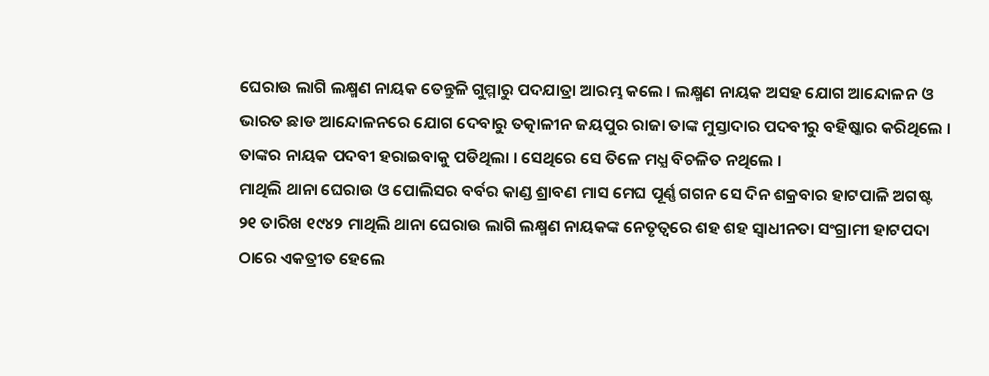ଘେରାଉ ଲାଗି ଲକ୍ଷ୍ମଣ ନାୟକ ତେନ୍ତୁଳି ଗୁମ୍ମାରୁ ପଦଯାତ୍ରା ଆରମ୍ଭ କଲେ । ଲକ୍ଷ୍ମଣ ନାୟକ ଅସହ ଯୋଗ ଆନ୍ଦୋଳନ ଓ ଭାରତ ଛାଡ ଆନ୍ଦୋଳନରେ ଯୋଗ ଦେବାରୁ ତତ୍କାଳୀନ ଜୟପୁର ରାଜା ତାଙ୍କ ମୁସ୍ତାଦାର ପଦବୀରୁ ବହିଷ୍କାର କରିଥିଲେ । ତାଙ୍କର ନାୟକ ପଦବୀ ହରାଇବାକୁ ପଡିଥିଲା । ସେଥିରେ ସେ ତିଳେ ମଧ୍ଯ ବିଚଳିତ ନଥିଲେ ।
ମାଥିଲି ଥାନା ଘେରାଉ ଓ ପୋଲିସର ବର୍ବର କାଣ୍ଡ ଶ୍ରାବଣ ମାସ ମେଘ ପୂର୍ଣ୍ଣ ଗଗନ ସେ ଦିନ ଶକ୍ରବାର ହାଟପାଳି ଅଗଷ୍ଟ ୨୧ ତାରିଖ ୧୯୪୨ ମାଥିଲି ଥାନା ଘେରାଉ ଲାଗି ଲକ୍ଷ୍ମଣ ନାୟକଙ୍କ ନେତୃତ୍ୱରେ ଶହ ଶହ ସ୍ବାଧୀନତା ସଂଗ୍ରାମୀ ହାଟପଦା ଠାରେ ଏକତ୍ରୀତ ହେଲେ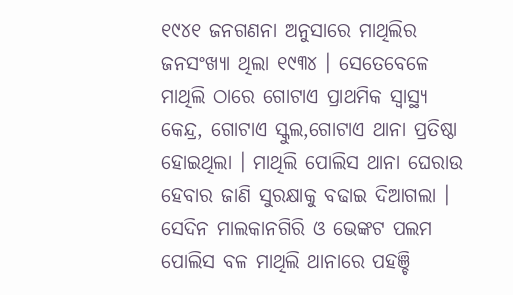୧୯୪୧ ଜନଗଣନା ଅନୁସାରେ ମାଥିଲିର ଜନସଂଖ୍ଯା ଥିଲା ୧୯୩୪ । ସେତେବେଳେ ମାଥିଲି ଠାରେ ଗୋଟାଏ ପ୍ରାଥମିକ ସ୍ବାସ୍ଥ୍ଯ କେନ୍ଦ୍ର, ଗୋଟାଏ ସ୍କୁଲ,ଗୋଟାଏ ଥାନା ପ୍ରତିଷ୍ଠା ହୋଇଥିଲା । ମାଥିଲି ପୋଲିସ ଥାନା ଘେରାଉ ହେବାର ଜାଣି ସୁରକ୍ଷାକୁ ବଢାଇ ଦିଆଗଲା । ସେଦିନ ମାଲକାନଗିରି ଓ ଭେଙ୍କଟ ପଲମ ପୋଲିସ ବଳ ମାଥିଲି ଥାନାରେ ପହଞ୍ଚି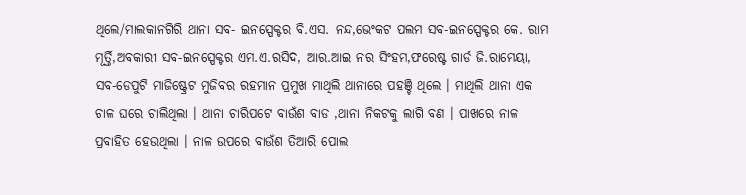ଥିଲେ/ମାଲକାନଗିରି ଥାନା ସବ- ଇନସ୍ପେକ୍ଟର ବି.ଏସ. ନନ୍ଦ,ଭେଂକଟ ପଲମ ସବ-ଇନସ୍ପେକ୍ଟର କେ. ରାମ ମୂର୍ତ୍ତି,ଅବକାରୀ ସବ-ଇନସ୍ପେକ୍ଟର ଏମ.ଏ.ରସିଦ, ଆର.ଆଇ ନର ସିଂହମ,ଫରେଷ୍ଟ ଗାର୍ଡ ଜି.ରାମେୟା, ସବ-ଡେପୁଟି ମାଜିଷ୍ଟ୍ରେଟ ମୁଜିବର ରହମାନ ପ୍ରମୁଖ ମାଥିଲି ଥାନାରେ ପହଞ୍ଚି ଥିଲେ । ମାଥିଲି ଥାନା ଏକ ଚାଳ ଘରେ ଚାଲିଥିଲା । ଥାନା ଚାରିପଟେ ବାଉଁଶ ବାଡ ,ଥାନା ନିକଟକୁ ଲାଗି ବଣ । ପାଖରେ ନାଳ ପ୍ରବାହିତ ହେଉଥିଲା । ନାଳ ଉପରେ ବାଉଁଶ ତିଆରି ପୋଲ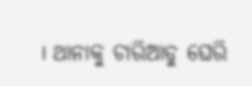। ଥାନାକୁ ଚାରିଆଡୁ ଘେରି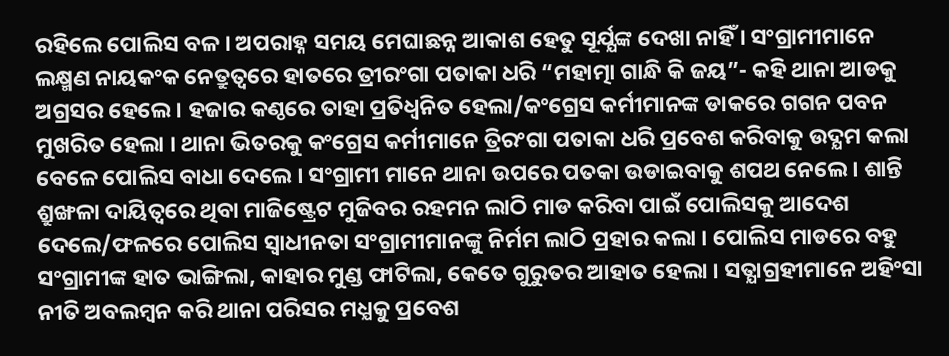ରହିଲେ ପୋଲିସ ବଳ । ଅପରାହ୍ନ ସମୟ ମେଘାଛନ୍ନ ଆକାଶ ହେତୁ ସୂର୍ଯ୍ଯଙ୍କ ଦେଖା ନାହିଁ । ସଂଗ୍ରାମୀମାନେ ଲକ୍ଷ୍ମଣ ନାୟକଂକ ନେତ୍ରୁତ୍ବରେ ହାତରେ ତ୍ରୀରଂଗା ପତାକା ଧରି “ମହାତ୍ମା ଗାନ୍ଧି କି ଜୟ”- କହି ଥାନା ଆଡକୁ ଅଗ୍ରସର ହେଲେ । ହଜାର କଣ୍ଠରେ ତାହା ପ୍ରତିଧ୍ବନିତ ହେଲା/କଂଗ୍ରେସ କର୍ମୀମାନଙ୍କ ଡାକରେ ଗଗନ ପବନ ମୁଖରିତ ହେଲା । ଥାନା ଭିତରକୁ କଂଗ୍ରେସ କର୍ମୀମାନେ ତ୍ରିରଂଗା ପତାକା ଧରି ପ୍ରବେଶ କରିବାକୁ ଉଦ୍ଯମ କଲା ବେଳେ ପୋଲିସ ବାଧା ଦେଲେ । ସଂଗ୍ରାମୀ ମାନେ ଥାନା ଉପରେ ପତକା ଉଡାଇବାକୁ ଶପଥ ନେଲେ । ଶାନ୍ତି ଶ୍ରୁଙ୍ଖଳା ଦାୟିତ୍ବରେ ଥିବା ମାଜିଷ୍ଟ୍ରେଟ ମୁଜିବର ରହମନ ଲାଠି ମାଡ କରିବା ପାଇଁ ପୋଲିସକୁ ଆଦେଶ ଦେଲେ/ଫଳରେ ପୋଲିସ ସ୍ବାଧୀନତା ସଂଗ୍ରାମୀମାନଙ୍କୁ ନିର୍ମମ ଲାଠି ପ୍ରହାର କଲା । ପୋଲିସ ମାଡରେ ବହୁ ସଂଗ୍ରାମୀଙ୍କ ହାତ ଭାଙ୍ଗିଲା, କାହାର ମୁଣ୍ଡ ଫାଟିଲା, କେତେ ଗୁରୁତର ଆହାତ ହେଲା । ସତ୍ଯାଗ୍ରହୀମାନେ ଅହିଂସା ନୀତି ଅବଲମ୍ବନ କରି ଥାନା ପରିସର ମଧ୍ଯକୁ ପ୍ରବେଶ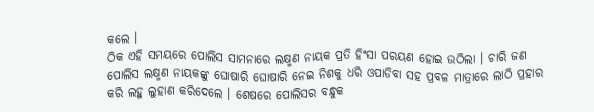କଲେ ।
ଠିକ ଏହି ସମୟରେ ପୋଲିସ ସାମନାରେ ଲକ୍ଷ୍ମଣ ନାୟକ ପ୍ରତି ହିଂସା ପରୟଣ ହୋଇ ଉଠିଲା । ଚାରି ଜଣ ପୋଲିସ ଲକ୍ଷ୍ମଣ ନାୟକଙ୍କୁ ଘୋଷାରି ଘୋଷାରି ନେଇ ନିଶକୁ ଧରି ଓପାଡିବା ସହ ପ୍ରବଳ ମାତ୍ରାରେ ଲାଠି ପ୍ରହାର କରି ଲହୁ ଲୁହାଣ କରିଦେଲେ । ଶେଷରେ ପୋଲିସର ବନ୍ଧୁକ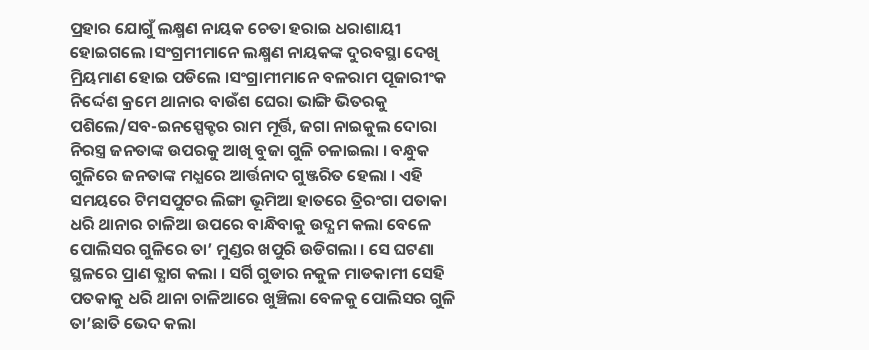ପ୍ରହାର ଯୋଗୁଁ ଲକ୍ଷ୍ମଣ ନାୟକ ଚେତା ହରାଇ ଧରାଶାୟୀ ହୋଇଗଲେ ।ସଂଗ୍ରମୀମାନେ ଲକ୍ଷ୍ମଣ ନାୟକଙ୍କ ଦୁରବସ୍ଥା ଦେଖି ମ୍ରିୟମାଣ ହୋଇ ପଡିଲେ ।ସଂଗ୍ରାମୀମାନେ ବଳରାମ ପୂଜାରୀଂକ ନିର୍ଦ୍ଦେଶ କ୍ରମେ ଥାନାର ବାଉଁଶ ଘେରା ଭାଙ୍ଗି ଭିତରକୁ ପଶିଲେ/ସବ-ଇନସ୍ପେକ୍ଟର ରାମ ମୂର୍ତ୍ତି, ଜଗା ନାଇକୁଲ ଦୋରା ନିରସ୍ତ୍ର ଜନତାଙ୍କ ଉପରକୁ ଆଖି ବୁଜା ଗୁଳି ଚଳାଇଲା । ବନ୍ଧୁକ ଗୁଳିରେ ଜନତାଙ୍କ ମଧ୍ଯରେ ଆର୍ତ୍ତନାଦ ଗୁଞ୍ଜରିତ ହେଲା । ଏହି ସମୟରେ ଟିମସପୁଟର ଲିଙ୍ଗା ଭୂମିଆ ହାତରେ ତ୍ରିରଂଗା ପତାକା ଧରି ଥାନାର ଚାଳିଆ ଉପରେ ବାନ୍ଧିବାକୁ ଉଦ୍ଯମ କଲା ବେଳେ ପୋଲିସର ଗୁଳିରେ ତା’ ମୁଣ୍ଡର ଖପୁରି ଉଡିଗଲା । ସେ ଘଟଣା ସ୍ଥଳରେ ପ୍ରାଣ ତ୍ଯାଗ କଲା । ସର୍ଗି ଗୁଡାର ନକୁଳ ମାଡକାମୀ ସେହି ପତକାକୁ ଧରି ଥାନା ଚାଳିଆରେ ଖୁଞ୍ଚିଲା ବେଳକୁ ପୋଲିସର ଗୁଳି ତା’ଛାତି ଭେଦ କଲା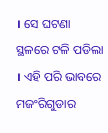। ସେ ଘଟଣା ସ୍ଥଳରେ ଟଳି ପଡିଲା । ଏହି ପରି ଭାବରେ ମଜଂରିଗୁଡାର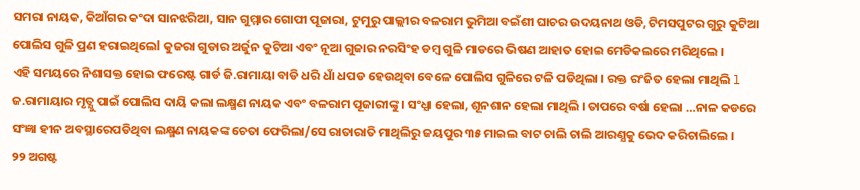ସମରା ନାୟକ, କିଆଁଗର କଂଦା ସାନଝରିଆ, ସାନ ଗୁମ୍ମାର ଗୋପୀ ପୂଜାରା, ଟୁମୁରୁ ପାଲ୍ଲୀର ବଳରାମ ଭୁମିଆ ବଇଁଶୀ ଘାଚର ଉଦୟନାଥ ଓଡି, ଟିମସପୁଟର ଗୁରୁ କୁଟିଆ ପୋଲିସ ଗୁଳି ପ୍ରଣ ହରାଇଥିଲେl କୁଜରା ଗୁଡାର ଅର୍ଜୁନ କୁଟିଆ ଏବଂ ନୂଆ ଗୁଜାର ନରସିଂହ ଡମ୍ବ ଗୁଳି ମାଡରେ ଭିଷଣ ଆହାତ ହୋଇ ମେଡିକଲରେ ମରିଥିଲେ ।
ଏହି ସମୟରେ ନିଶାସକ୍ତ ହୋଇ ଫରେଷ୍ଟ ଗାର୍ଡ ଜି.ରାମାୟା ବାଡି ଧରି ଧାଁ ଧପଡ ହେଉଥିବା ବେଳେ ପୋଲିସ ଗୁଳିରେ ଟଳି ପଡିଥିଲା । ରକ୍ତ ରଂଜିତ ହେଲା ମାଥିଲି l ଜ.ରାମାୟାର ମୃତ୍ଯୁ ପାଇଁ ପୋଲିସ ଦାୟି କଲା ଲକ୍ଷ୍ମଣ ନାୟକ ଏବଂ ବଳରାମ ପୂଜାରୀଙ୍କୁ । ସଂଧ୍ଯା ହେଲା, ଶୂନଶାନ ହେଲା ମାଥିଲି । ତାପରେ ବର୍ଷା ହେଲା …ନାଳ କଡରେ ସଂଜ୍ଞା ହୀନ ଅବସ୍ଥାରେପଡିଥିବା ଲକ୍ଷ୍ମଣ ନାୟକଙ୍କ ଚେତା ଫେରିଲା/ସେ ରାତାରାତି ମାଥିଲିରୁ ଜୟପୁର ୩୫ ମାଇଲ ବାଟ ଚାଲି ଚାଲି ଆରଣ୍ଯକୁ ଭେଦ କରିଚାଲିଲେ ।
୨୨ ଅଗଷ୍ଟ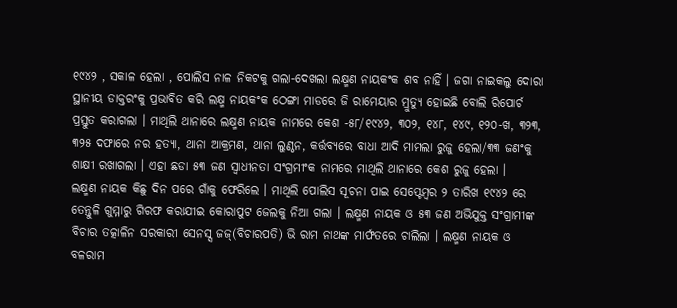୧୯୪୨ , ସକାଳ ହେଲା , ପୋଲିସ ନାଳ ନିକଟକୁ ଗଲା-ଦେଖଲା ଲକ୍ଷ୍ମଣ ନାୟକଂକ ଶବ ନାହିଁ । ଜଗା ନାଇକଲୁ ଦୋରା ସ୍ଥାନୀୟ ଡାକ୍ତରଂକୁ ପ୍ରଭାବିତ କରି ଲକ୍ଷ୍ମ ନାୟକଂକ ଠେଙ୍ଗା ମାଡରେ ଜି ରାମେୟାର ମ୍ରୁତ୍ଯୁ ହୋଇଛି ବୋଲି ରିପୋର୍ଚ ପ୍ରସ୍ତୁତ କରାଗଲା । ମାଥିଲି ଥାନାରେ ଲକ୍ଷ୍ମଣ ନାୟକ ନାମରେ କେଶ -୫୮/୧୯୪୨, ୩୦୨, ୧୪୮, ୧୪୯, ୧୨୦-ଖ, ୩୨୩, ୩୨୫ ଦଫାରେ ନର ହତ୍ଯା, ଥାନା ଆକ୍ରମଣ, ଥାନା ଲୁଣ୍ଠନ, କର୍ତ୍ତବ୍ଯରେ ବାଧା ଆଦି ମାମଲା ରୁଜୁ ହେଲା/୩୩ ଜଣଂକୁ ଶାକ୍ଷୀ ରଖାଗଲା । ଏହା ଛଡା ୫୩ ଜଣ ସ୍ବାଧୀନତା ସଂଗ୍ରମୀଂକ ନାମରେ ମାଥିଲି ଥାନାରେ କେଶ ରୁଜୁ ହେଲା ।
ଲକ୍ଷ୍ମଣ ନାୟକ କିଛୁ ଦିନ ପରେ ଗାଁକୁ ଫେରିଲେ । ମାଥିଲି ପୋଲିସ ସୂଚନା ପାଇ ସେପ୍ଟେମ୍ବର ୨ ତାରିଖ ୧୯୪୨ ରେ ତେନ୍ତୁଳି ଗୁମ୍ମାରୁ ଗିରଫ କରାଯୀଇ କୋରାପୁଟ ଜେଲକୁ ନିଆ ଗଲା । ଲକ୍ଷ୍ମଣ ନାୟକ ଓ ୫୩ ଜଣ ଅଭିଯୁକ୍ତ ସଂଗ୍ରାମୀଙ୍କ ବିଚାର ତତ୍କାଳିନ ସରକାରୀ ସେନସ୍ସ ଜଜ୍(ବିଚାରପତି) ଭି ରାମ ନାଥଙ୍କ ମାର୍ଫତରେ ଚାଲିଲା । ଲକ୍ଷ୍ମଣ ନାୟକ ଓ ବଳରାମ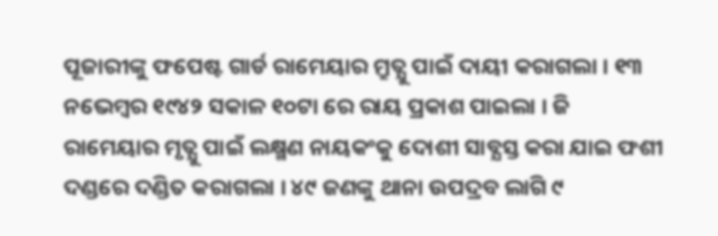ପୂଜାରୀଙ୍କୁ ଫପେଷ୍ଟ ଗାର୍ଡ ରାମେୟାର ମ୍ରୁତ୍ଯୁ ପାଇଁ ଦାୟୀ କରାଗଲା । ୧୩ ନଭେମ୍ବର ୧୯୪୨ ସକାଳ ୧୦ଟା ରେ ରାୟ ପ୍ରକାଶ ପାଇଲା । ଜି ରାମେୟାର ମୃତ୍ଯୁ ପାଇଁ ଲକ୍ଷ୍ମଣ ନାୟକଂକୁ ଦୋଶୀ ସାବ୍ଯସ୍ତ କରା ଯାଇ ଫଶୀ ଦଣ୍ଡରେ ଦଣ୍ଡିତ କରାଗଲା । ୪୯ ଜଣଙ୍କୁ ଥାନା ଉପଦ୍ରବ ଲାଗି ୯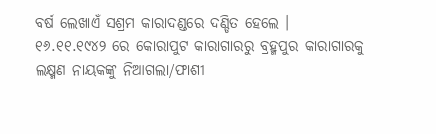ବର୍ଷ ଲେଖାଏଁ ସଶ୍ରମ କାରାଦଣ୍ଡରେ ଦଣ୍ଡିତ ହେଲେ ।
୧୬.୧୧.୧୯୪୨ ରେ କୋରାପୁଟ କାରାଗାରରୁ ବ୍ରହ୍ମପୁର କାରାଗାରକୁ ଲକ୍ଷ୍ମଣ ନାୟକଙ୍କୁ ନିଆଗଲା/ଫାଶୀ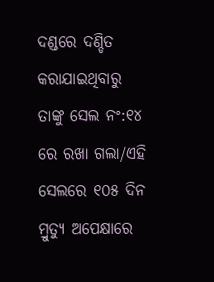ଦଣ୍ଡରେ ଦଣ୍ଡିତ କରାଯାଇଥିବାରୁ ତାଙ୍କୁ ସେଲ ନଂ:୧୪ ରେ ରଖା ଗଲା/ଏହି ସେଲରେ ୧୦୫ ଦିନ ମ୍ରୁତ୍ଯୁ ଅପେକ୍ଷାରେ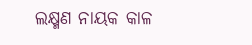ଲକ୍ଷ୍ମଣ ନାୟକ କାଳ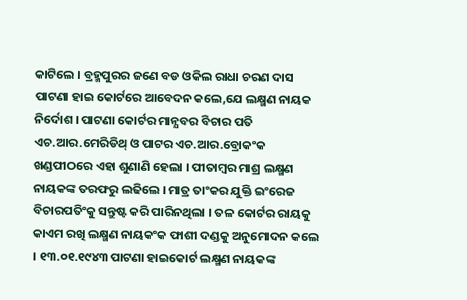କାଟିଲେ । ବ୍ରହ୍ମପୁରର ଜଣେ ବଡ ଓକିଲ ରାଧା ଚରଣ ଦାସ ପାଟଣା ହାଇ କୋର୍ଟରେ ଆବେଦନ କଲେ,ଯେ ଲକ୍ଷ୍ମଣ ନାୟକ ନିର୍ଦୋଶ । ପାଟଣା କୋର୍ଟର ମାନ୍ଯବର ବିଚାର ପତି ଏଚ.ଆର.ମେରିଡିଥ୍ ଓ ପାଟର ଏଚ.ଆର.ବ୍ରୋକଂକ ଖଣ୍ଡପୀଠରେ ଏହା ଶୁଣାଣି ହେଲା । ପୀତାମ୍ବର ମାଶ୍ର ଲକ୍ଷ୍ମଣ ନାୟକଙ୍କ ତରଫରୁ ଲଢିଲେ । ମାତ୍ର ତାଂକର ଯୁକ୍ତି ଇଂରେଜ ବିଚାରପତିଂକୁ ସନ୍ତୁଷ୍ଟ କରି ପାରିନଥିଲା । ତଳ କୋର୍ଟର ରାୟକୁ କାଏମ ରଖି ଲକ୍ଷ୍ମଣ ନାୟକଂକ ଫାଶୀ ଦଣ୍ଡକୁ ଅନୁମୋଦନ କଲେ । ୧୩.୦୧.୧୯୪୩ ପାଟଣା ହାଇକୋର୍ଟ ଲକ୍ଷ୍ମଣ ନାୟକଙ୍କ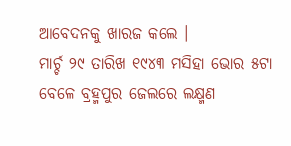ଆବେଦନକୁ ଖାରଜ କଲେ ।
ମାର୍ଚ୍ଚ ୨୯ ତାରିଖ ୧୯୪୩ ମସିହା ଭୋର ୫ଟା ବେଳେ ବ୍ରହ୍ମପୁର ଜେଲରେ ଲକ୍ଷ୍ମଣ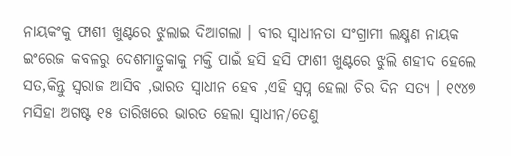ନାୟକଂକୁ ଫାଶୀ ଖୁଣ୍ଟରେ ଝୁଲାଇ ଦିଆଗଲା । ବୀର ସ୍ବାଧୀନତା ସଂଗ୍ରାମୀ ଲକ୍ଷ୍ମଣ ନାୟକ ଇଂରେଜ କବଳରୁ ଦେଶମାତ୍ରୁକାକୁ ମକ୍ତି ପାଇଁ ହସି ହସି ଫାଶୀ ଖୁଣ୍ଟରେ ଝୁଲି ଶହୀଦ ହେଲେ ସତ,କିନ୍ତୁ ସ୍ବରାଜ ଆସିବ ,ଭାରତ ସ୍ବାଧୀନ ହେବ ,ଏହି ସ୍ବପ୍ନ ହେଲା ଚିର ଦିନ ସତ୍ଯ । ୧୯୪୭ ମସିହା ଅଗଷ୍ଟ ୧୫ ତାରିଖରେ ଭାରତ ହେଲା ସ୍ବାଧୀନ/ତେଣୁ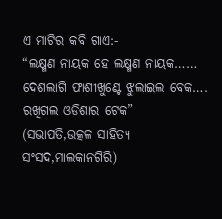ଏ ମାଟିର କବି ଗାଏ:-
“ଲକ୍ଷ୍ମଣ ନାୟକ ହେ ଲକ୍ଷ୍ମଣ ନାୟକ……
ଦେଶଲାଗି ଫାଶୀଖୁଣ୍ଟେ ଝୁଲାଇଲ ବେକ….
ରଖିଗଲ ଓଡିଶାର ଟେକ”
(ସଭାପତି,ଉତ୍କଳ ସାହିତ୍ଯ ସଂସଦ,ମାଲକାନଗିରି)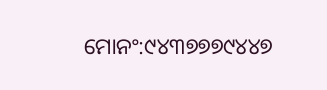ମୋନଂ:୯୪୩୭୭୭୯୪୪୭